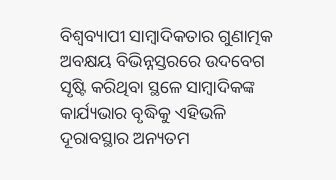ବିଶ୍ୱବ୍ୟାପୀ ସାମ୍ୱାଦିକତାର ଗୁଣାତ୍ମକ ଅବକ୍ଷୟ ବିଭିନ୍ନସ୍ତରରେ ଉଦବେଗ ସୃଷ୍ଟି କରିଥିବା ସ୍ଥଳେ ସାମ୍ୱାଦିକଙ୍କ କାର୍ଯ୍ୟଭାର ବୃଦ୍ଧିକୁ ଏହିଭଳି ଦୂରାବସ୍ଥାର ଅନ୍ୟତମ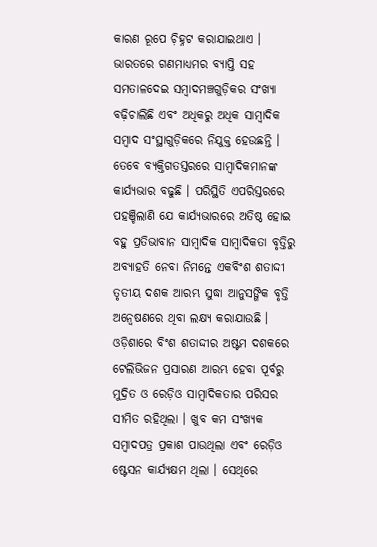କାରଣ ରୂପେ ଚ଼ିହ୍ନଟ କରାଯାଇଥାଏ । ଭାରତରେ ଗଣମାଧ୍ୟମର ବ୍ୟାପ୍ତି ସହ ସମତାଳଦେଇ ସମ୍ୱାଦମଞ୍ଚଗୁଡ଼ିକର ସଂଖ୍ୟା ବଢ଼ିଚାଲିଛି ଏବଂ ଅଧିକରୁ ଅଧିକ ସାମ୍ୱାଦିକ ସମ୍ୱାଦ ସଂସ୍ଥାଗୁଡ଼ିକରେ ନିଯୁକ୍ତ ହେଉଛନ୍ତି । ତେବେ ବ୍ୟକ୍ତିଗତସ୍ତରରେ ସାମ୍ୱାଦିକମାନଙ୍କ କାର୍ଯ୍ୟଭାର ବଢୁଛି । ପରିସ୍ଥିତି ଏପରିସ୍ତରରେ ପହଞ୍ଚିଲାଣି ଯେ କାର୍ଯ୍ୟଭାରରେ ଅତିଷ୍ଠ ହୋଇ ବହୁ ପ୍ରତିଭାବାନ ସାମ୍ୱାଦିକ ସାମ୍ୱାଦିକତା ବୃତ୍ତିରୁ ଅବ୍ୟାହତି ନେବା ନିମନ୍ତେ ଏକବିଂଶ ଶତାଦ୍ଦୀ ତୃତୀୟ ଦଶକ ଆରମ୍ଭ ସୁଦ୍ଧା ଆନୁସଙ୍ଗିକ ବୃତ୍ତି ଅନ୍ୱେଷଣରେ ଥିବା ଲକ୍ଷ୍ୟ କରାଯାଉଛି ।
ଓଡ଼ିଶାରେ ବିଂଶ ଶତାଦ୍ଦୀର ଅଷ୍ଟମ ଦଶକରେ ଟେଲିଭିଜନ ପ୍ରସାରଣ ଆରମ୍ଭ ହେବା ପୂର୍ବରୁ ମୁଦ୍ରିତ ଓ ରେଡ଼ିଓ ସାମ୍ୱାଦିକତାର ପରିସର ସୀମିତ ରହିଥିଲା । ଖୁବ କମ ସଂଖ୍ୟକ ସମ୍ୱାଦପତ୍ର ପ୍ରକାଶ ପାଉଥିଲା ଏବଂ ରେଡ଼ିଓ ଷ୍ଟେସନ କାର୍ଯ୍ୟକ୍ଷମ ଥିଲା । ସେଥିରେ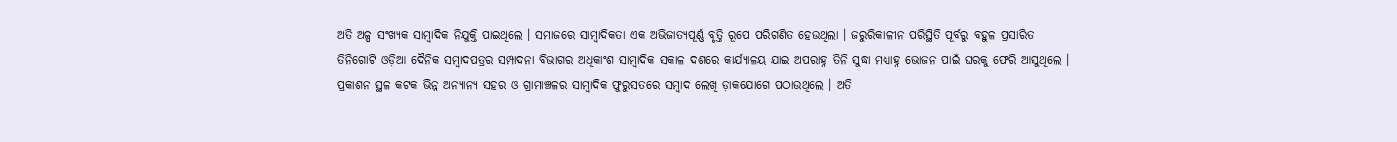ଅତି ଅଳ୍ପ ସଂଖ୍ୟକ ସାମ୍ୱାଦିକ ନିଯୁକ୍ତି ପାଇଥିଲେ । ସମାଜରେ ସାମ୍ୱାଦିକତା ଏକ ଅଭିଜାତ୍ୟପୂର୍ଣ୍ଣ ବୃତ୍ତି ରୂପେ ପରିଗଣିତ ହେଉଥିଲା । ଜରୁରିକାଳୀନ ପରିସ୍ଥିତି ପୂର୍ବରୁ ବହୁଳ ପ୍ରସାରିତ ତିନିଗୋଟି ଓଡ଼ିଆ ଦୈନିକ ସମ୍ୱାଦପତ୍ରର ସମ୍ପାଦନା ବିଭାଗର ଅଧିକାଂଶ ସାମ୍ୱାଦିକ ସକାଳ ଦଶରେ କାର୍ଯ୍ୟାଳୟ ଯାଇ ଅପରାହ୍ନ ତିନି ସୁଦ୍ଧା ମଧ୍ୟାହ୍ନ ଭୋଜନ ପାଇଁ ଘରକୁ ଫେରି ଆସୁଥିଲେ । ପ୍ରକାଶନ ସ୍ଥଳ କଟକ ଭିନ୍ନ ଅନ୍ୟାନ୍ୟ ସହର ଓ ଗ୍ରାମାଞ୍ଚଳର ସାମ୍ୱାଦିକ ଫୁରୁସତରେ ସମ୍ୱାଦ ଲେଖି ଡ଼ାକଯୋଗେ ପଠାଉଥିଲେ । ଅତି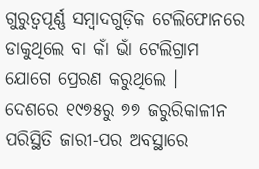ଗୁରୁତ୍ୱପୂର୍ଣ୍ଣ ସମ୍ୱାଦଗୁଡ଼ିକ ଟେଲିଫୋନରେ ଡାକୁଥିଲେ ବା କାଁ ଭାଁ ଟେଲିଗ୍ରାମ ଯୋଗେ ପ୍ରେରଣ କରୁଥିଲେ ।
ଦେଶରେ ୧୯୭୫ରୁ ୭୭ ଜରୁରିକାଳୀନ ପରିସ୍ଥିତି ଜାରୀ-ପର ଅବସ୍ଥାରେ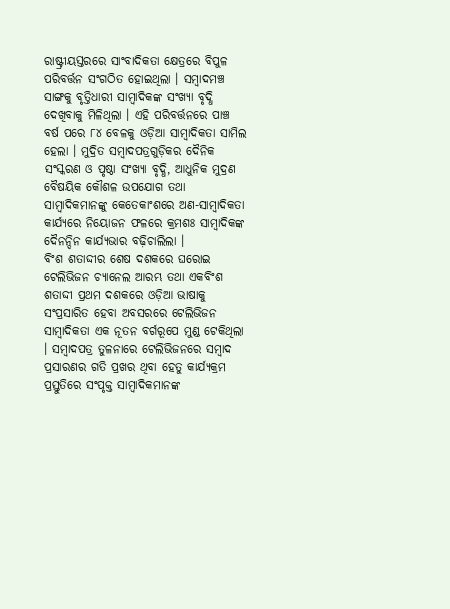ରାଷ୍ଟ୍ରୀୟସ୍ତରରେ ସାଂବାଦିକତା କ୍ଷେତ୍ରରେ ବିପୁଳ ପରିବର୍ତ୍ତନ ସଂଗଠିତ ହୋଇଥିଲା । ସମ୍ୱାଦମଞ୍ଚ ସାଙ୍ଗକୁ ବୃତ୍ତିଧାରୀ ସାମ୍ୱାଦିକଙ୍କ ସଂଖ୍ୟା ବୃଦ୍ଧି ଦେଖିବାକୁ ମିଳିଥିଲା । ଏହି ପରିବର୍ତ୍ତନରେ ପାଞ୍ଚ ବର୍ଷ ପରେ ୮୪ ବେଳକୁ ଓଡ଼ିଆ ସାମ୍ୱାଦିକତା ସାମିଲ ହେଲା । ମୁଦ୍ରିତ ସମ୍ୱାଦପତ୍ରଗୁଡ଼ିକର ଦୈନିକ ସଂସ୍କରଣ ଓ ପୃଷ୍ଠା ସଂଖ୍ୟା ବୃଦ୍ଧି, ଆଧୁନିକ ମୁଦ୍ରଣ ବୈଷୟିକ କୌଶଳ ଉପଯୋଗ ତଥା ସାମ୍ୱାଦିକମାନଙ୍କୁ କେତେକାଂଶରେ ଅଣ-ସାମ୍ୱାଦିକତା କାର୍ଯ୍ୟରେ ନିୟୋଜନ ଫଳରେ କ୍ରମଶଃ ସାମ୍ୱାଦିକଙ୍କ ଦୈନନ୍ଦିନ କାର୍ଯ୍ୟଭାର ବଢ଼ିଚାଲିଲା ।
ବିଂଶ ଶତାଦ୍ଦୀର ଶେଷ ଦଶକରେ ଘରୋଇ ଟେଲିଭିଜନ ଚ୍ୟାନେଲ ଆରମ୍ଭ ତଥା ଏକବିଂଶ ଶତାଦ୍ଦୀ ପ୍ରଥମ ଦଶକରେ ଓଡ଼ିଆ ଭାଷାକୁ ସଂପ୍ରସାରିତ ହେବା ଅବସରରେ ଟେଲିଭିଜନ ସାମ୍ୱାଦିକତା ଏକ ନୂତନ ବର୍ଗରୂପେ ମୁଣ୍ଡ ଟେକିଥିଲା । ସମ୍ୱାଦପତ୍ର ତୁଳନାରେ ଟେଲିଭିଜନରେ ସମ୍ୱାଦ ପ୍ରସାରଣର ଗତି ପ୍ରଖର ଥିବା ହେତୁ କାର୍ଯ୍ୟକ୍ରମ ପ୍ରସ୍ତୁତିରେ ସଂପୃକ୍ତ ସାମ୍ୱାଦିକମାନଙ୍କ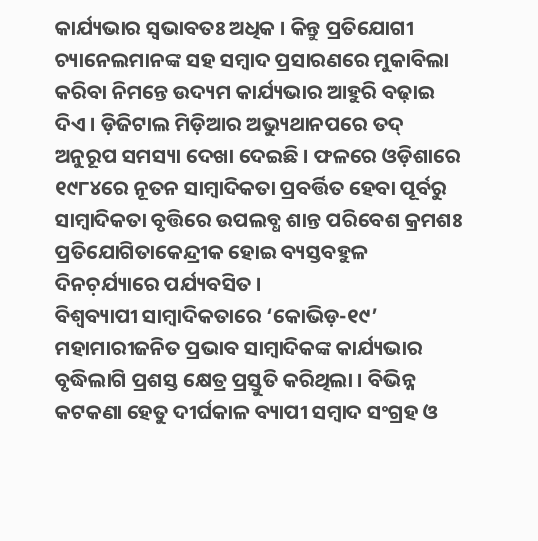କାର୍ଯ୍ୟଭାର ସ୍ୱଭାବତଃ ଅଧିକ । କିନ୍ତୁ ପ୍ରତିଯୋଗୀ ଚ୍ୟାନେଲମାନଙ୍କ ସହ ସମ୍ୱାଦ ପ୍ରସାରଣରେ ମୁକାବିଲା କରିବା ନିମନ୍ତେ ଉଦ୍ୟମ କାର୍ଯ୍ୟଭାର ଆହୁରି ବଢ଼ାଇ ଦିଏ । ଡ଼ିଜିଟାଲ ମିଡ଼ିଆର ଅଭ୍ୟୁଥାନପରେ ତଦ୍ ଅନୁରୂପ ସମସ୍ୟା ଦେଖା ଦେଇଛି । ଫଳରେ ଓଡ଼ିଶାରେ ୧୯୮୪ରେ ନୂତନ ସାମ୍ୱାଦିକତା ପ୍ରବର୍ତ୍ତିତ ହେବା ପୂର୍ବରୁ ସାମ୍ୱାଦିକତା ବୃତ୍ତିରେ ଉପଲବ୍ଧ ଶାନ୍ତ ପରିବେଶ କ୍ରମଶଃ ପ୍ରତିଯୋଗିତାକେନ୍ଦ୍ରୀକ ହୋଇ ବ୍ୟସ୍ତବହୁଳ ଦିନଚ଼ର୍ଯ୍ୟାରେ ପର୍ଯ୍ୟବସିତ ।
ବିଶ୍ୱବ୍ୟାପୀ ସାମ୍ୱାଦିକତାରେ ‘କୋଭିଡ଼-୧୯’ ମହାମାରୀଜନିତ ପ୍ରଭାବ ସାମ୍ୱାଦିକଙ୍କ କାର୍ଯ୍ୟଭାର ବୃଦ୍ଧିଲାଗି ପ୍ରଶସ୍ତ କ୍ଷେତ୍ର ପ୍ରସ୍ତୁତି କରିଥିଲା । ବିଭିନ୍ନ କଟକଣା ହେତୁ ଦୀର୍ଘକାଳ ବ୍ୟାପୀ ସମ୍ୱାଦ ସଂଗ୍ରହ ଓ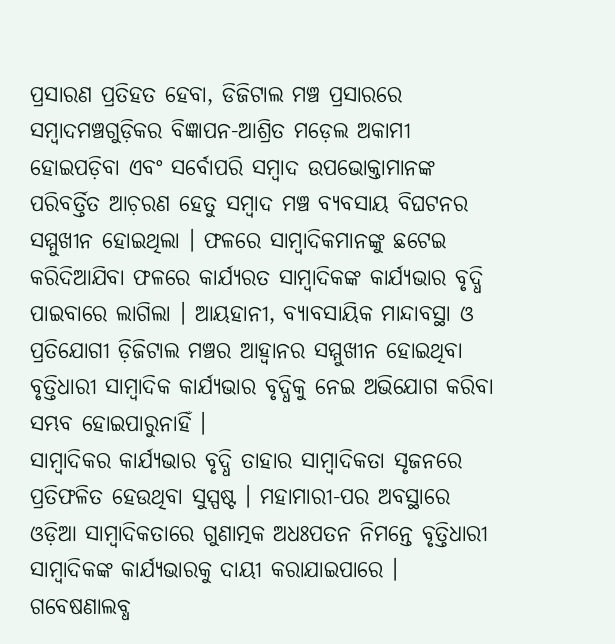ପ୍ରସାରଣ ପ୍ରତିହତ ହେବା, ଡିଜିଟାଲ ମଞ୍ଚ ପ୍ରସାରରେ ସମ୍ୱାଦମଞ୍ଚଗୁଡ଼ିକର ବିଜ୍ଞାପନ-ଆଶ୍ରିତ ମଡ଼େଲ ଅକାମୀ ହୋଇପଡ଼ିବା ଏବଂ ସର୍ବୋପରି ସମ୍ୱାଦ ଉପଭୋକ୍ତାମାନଙ୍କ ପରିବର୍ତ୍ତିତ ଆଚ଼ରଣ ହେତୁ ସମ୍ୱାଦ ମଞ୍ଚ ବ୍ୟବସାୟ ବିଘଟନର ସମ୍ମୁଖୀନ ହୋଇଥିଲା । ଫଳରେ ସାମ୍ୱାଦିକମାନଙ୍କୁ ଛଟେଇ କରିଦିଆଯିବା ଫଳରେ କାର୍ଯ୍ୟରତ ସାମ୍ୱାଦିକଙ୍କ କାର୍ଯ୍ୟଭାର ବୃଦ୍ଧି ପାଇବାରେ ଲାଗିଲା । ଆୟହାନୀ, ବ୍ୟାବସାୟିକ ମାନ୍ଦାବସ୍ଥା ଓ ପ୍ରତିଯୋଗୀ ଡ଼ିଜିଟାଲ ମଞ୍ଚର ଆହ୍ୱାନର ସମ୍ମୁଖୀନ ହୋଇଥିବା ବୃତ୍ତିଧାରୀ ସାମ୍ୱାଦିକ କାର୍ଯ୍ୟଭାର ବୃଦ୍ଧିକୁ ନେଇ ଅଭିଯୋଗ କରିବା ସମ୍ଭବ ହୋଇପାରୁନାହିଁ ।
ସାମ୍ୱାଦିକର କାର୍ଯ୍ୟଭାର ବୃଦ୍ଧି ତାହାର ସାମ୍ୱାଦିକତା ସୃଜନରେ ପ୍ରତିଫଳିତ ହେଉଥିବା ସୁସ୍ପଷ୍ଟ । ମହାମାରୀ-ପର ଅବସ୍ଥାରେ ଓଡ଼ିଆ ସାମ୍ୱାଦିକତାରେ ଗୁଣାତ୍ମକ ଅଧଃପତନ ନିମନ୍ତେ ବୃତ୍ତିଧାରୀ ସାମ୍ୱାଦିକଙ୍କ କାର୍ଯ୍ୟଭାରକୁ ଦାୟୀ କରାଯାଇପାରେ । ଗବେଷଣାଲବ୍ଧ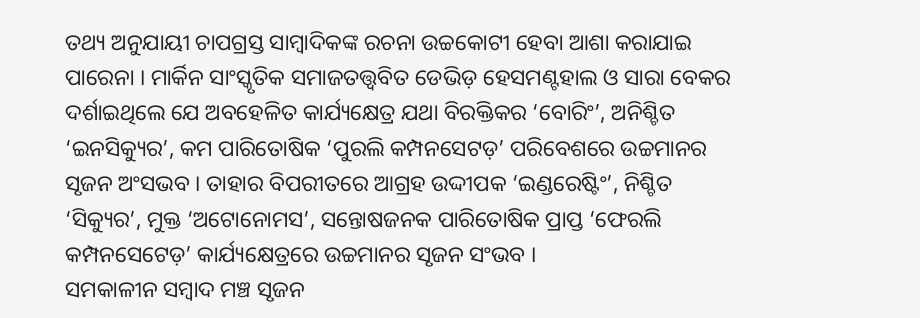ତଥ୍ୟ ଅନୁଯାୟୀ ଚାପଗ୍ରସ୍ତ ସାମ୍ୱାଦିକଙ୍କ ରଚନା ଉଚ୍ଚକୋଟୀ ହେବା ଆଶା କରାଯାଇ ପାରେନା । ମାର୍କିନ ସାଂସ୍କୃତିକ ସମାଜତତ୍ତ୍ୱବିତ ଡେଭିଡ଼ ହେସମଣ୍ଟହାଲ ଓ ସାରା ବେକର ଦର୍ଶାଇଥିଲେ ଯେ ଅବହେଳିତ କାର୍ଯ୍ୟକ୍ଷେତ୍ର ଯଥା ବିରକ୍ତିକର ‘ବୋରିଂ’, ଅନିଶ୍ଚିତ ‘ଇନସିକ୍ୟୁର’, କମ ପାରିତୋଷିକ ‘ପୁରଲି କମ୍ପନସେଟଡ଼’ ପରିବେଶରେ ଉଚ୍ଚମାନର ସୃଜନ ଅଂସଭବ । ତାହାର ବିପରୀତରେ ଆଗ୍ରହ ଉଦ୍ଦୀପକ ‘ଇଣ୍ଡରେଷ୍ଟିଂ’, ନିଶ୍ଚିତ ‘ସିକ୍ୟୁର’, ମୁକ୍ତ ‘ଅଟୋନୋମସ’, ସନ୍ତୋଷଜନକ ପାରିତୋଷିକ ପ୍ରାପ୍ତ ‘ଫେରଲି କମ୍ପନସେଟେଡ଼’ କାର୍ଯ୍ୟକ୍ଷେତ୍ରରେ ଉଚ୍ଚମାନର ସୃଜନ ସଂଭବ ।
ସମକାଳୀନ ସମ୍ୱାଦ ମଞ୍ଚ ସୃଜନ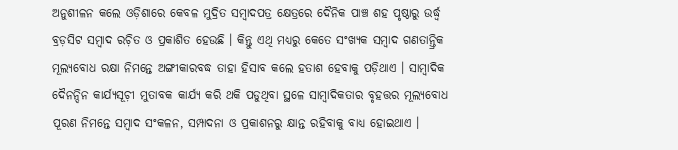ଅନୁଶୀଳନ କଲେ ଓଡ଼ିଶାରେ କେବଳ ମୁଦ୍ରିତ ସମ୍ୱାଦପତ୍ର କ୍ଷେତ୍ରରେ ଦୈନିକ ପାଞ୍ଚ ଶହ ପୃଷ୍ଠାରୁ ଉର୍ଦ୍ଧ୍ୱ ବ୍ରଡ଼ସିଟ ସମ୍ୱାଦ ରଚ଼ିତ ଓ ପ୍ରକାଶିତ ହେଉଛି । କିନ୍ତୁ ଏଥି ମଧ୍ୟରୁ କେତେ ସଂଖ୍ୟକ ସମ୍ୱାଦ ଗଣତାନ୍ତ୍ରିକ ମୂଲ୍ୟବୋଧ ରକ୍ଷା ନିମନ୍ତେ ଅଙ୍ଗୀକାରବଦ୍ଧ ତାହା ହିସାବ କଲେ ହତାଶ ହେବାକୁ ପଡ଼ିଥାଏ । ସାମ୍ୱାଦିକ ଦୈନନ୍ଦିନ କାର୍ଯ୍ୟସୂଚ଼ୀ ମୁତାବକ କାର୍ଯ୍ୟ କରି ଥକି ପଡୁଥିବା ସ୍ଥଳେ ସାମ୍ୱାଦିକତାର ବୃହତ୍ତର ମୂଲ୍ୟବୋଧ ପୂରଣ ନିମନ୍ତେ ସମ୍ୱାଦ ସଂକଳନ, ସମ୍ପାଦନା ଓ ପ୍ରକାଶନରୁ କ୍ଷାନ୍ତ ରହିବାକୁ ବାଧ୍ୟ ହୋଇଥାଏ ।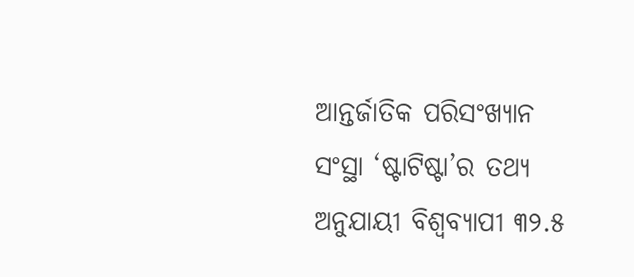ଆନ୍ତର୍ଜାତିକ ପରିସଂଖ୍ୟାନ ସଂସ୍ଥା ‘ଷ୍ଟାଟିଷ୍ଟା’ର ତଥ୍ୟ ଅନୁଯାୟୀ ବିଶ୍ୱବ୍ୟାପୀ ୩୨.୫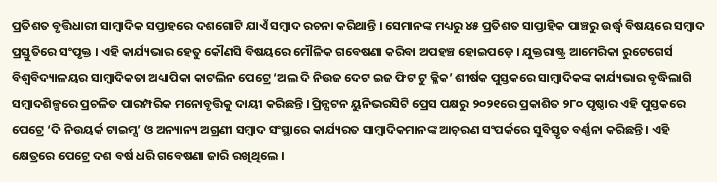ପ୍ରତିଶତ ବୃତ୍ତିଧାରୀ ସାମ୍ୱାଦିକ ସପ୍ତାହରେ ଦଶଗୋଟି ଯାଏଁ ସମ୍ୱାଦ ରଚନା କରିଥାନ୍ତି । ସେମାନଙ୍କ ମଧ୍ୟରୁ ୪୫ ପ୍ରତିଶତ ସାପ୍ତାହିକ ପାଞ୍ଚରୁ ଉର୍ଦ୍ଧ୍ୱ ବିଷୟରେ ସମ୍ୱାଦ ପ୍ରସ୍ତୁତିରେ ସଂପୃକ୍ତ । ଏହି କାର୍ଯ୍ୟଭାର ହେତୁ କୌଣସି ବିଷୟରେ ମୌଳିକ ଗବେଷଣା କରିବା ଅପହଞ୍ଚ ହୋଇପଡ଼େ । ଯୁକ୍ତରାଷ୍ଟ୍ର ଆମେରିକା ରୁଟେଗେର୍ସ ବିଶ୍ୱବିଦ୍ୟାଳୟର ସାମ୍ୱାଦିକତା ଅଧ୍ୟାପିକା କାଟଲିନ ପେଟ୍ରେ ‘ଅଲ ଦି ନିଉଜ ଦେଟ ଇଜ ଫିଟ ଟୁ କ୍ଳିକ’ ଶୀର୍ଷକ ପୁସ୍ତକରେ ସାମ୍ୱାଦିକଙ୍କ କାର୍ଯ୍ୟଭାର ବୃଦ୍ଧିଲାଗି ସମ୍ୱାଦଶିଳ୍ପରେ ପ୍ରଚଳିତ ପାରମ୍ପରିକ ମନୋବୃତ୍ତିକୁ ଦାୟୀ କରିଛନ୍ତି । ପ୍ରିନ୍ସଟନ ୟୁନିଭରସିଟି ପ୍ରେସ ପକ୍ଷରୁ ୨୦୨୧ରେ ପ୍ରକାଶିତ ୨୮୦ ପୃଷ୍ଠାର ଏହି ପୁସ୍ତକରେ ପେଟ୍ରେ ‘ଦି ନିଉୟର୍କ ଟାଇମ୍ସ’ ଓ ଅନ୍ୟାନ୍ୟ ଅଗ୍ରଣୀ ସମ୍ୱାଦ ସଂସ୍ଥାରେ କାର୍ଯ୍ୟରତ ସାମ୍ୱାଦିକମାନଙ୍କ ଆଚ଼ରଣ ସଂପର୍କରେ ସୁବିସ୍ତୃତ ବର୍ଣ୍ଣନା କରିଛନ୍ତି । ଏହି କ୍ଷେତ୍ରରେ ପେଟ୍ରେ ଦଶ ବର୍ଷ ଧରି ଗବେଷଣା ଜାରି ରଖିଥିଲେ ।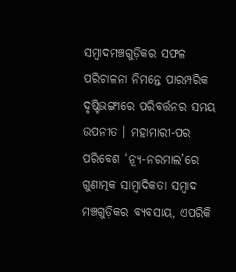ସମ୍ୱାଦମଞ୍ଚଗୁଡ଼ିକର ସଫଳ ପରିଚାଳନା ନିମନ୍ତେ ପାରମ୍ପରିକ ଦୃଷ୍ଟିଭଙ୍ଗୀରେ ପରିବର୍ତ୍ତନର ସମୟ ଉପନୀତ । ମହାମାରୀ-ପର ପରିବେଶ ‘ନ୍ୟୂ-ନରମାଲ’ରେ ଗୁଣାତ୍ମକ ସାମ୍ୱାଦିକତା ସମ୍ୱାଦ ମଞ୍ଚଗୁଡ଼ିକର ବ୍ୟବସାୟ, ଏପରିକି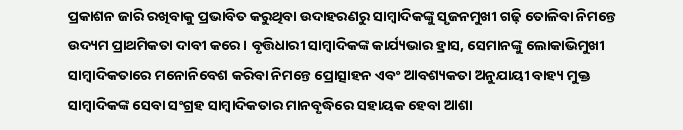ପ୍ରକାଶନ ଜାରି ରଖିବାକୁ ପ୍ରଭାବିତ କରୁଥିବା ଉଦାହରଣରୁ ସାମ୍ୱାଦିକଙ୍କୁ ସୃଜନମୁଖୀ ଗଢ଼ି ତୋଳିବା ନିମନ୍ତେ ଉଦ୍ୟମ ପ୍ରାଥମିକତା ଦାବୀ କରେ । ବୃତ୍ତିଧାରୀ ସାମ୍ୱାଦିକଙ୍କ କାର୍ଯ୍ୟଭାର ହ୍ରାସ, ସେମାନଙ୍କୁ ଲୋକାଭିମୁଖୀ ସାମ୍ୱାଦିକତାରେ ମନୋନିବେଶ କରିବା ନିମନ୍ତେ ପ୍ରୋତ୍ସାହନ ଏବଂ ଆବଶ୍ୟକତା ଅନୁଯାୟୀ ବାହ୍ୟ ମୁକ୍ତ ସାମ୍ୱାଦିକଙ୍କ ସେବା ସଂଗ୍ରହ ସାମ୍ୱାଦିକତାର ମାନବୃଦ୍ଧିରେ ସହାୟକ ହେବା ଆଶା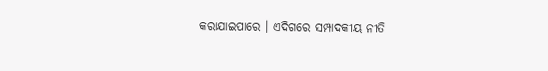କରାଯାଇପାରେ । ଏଦିଗରେ ସମ୍ପାଦକୀୟ ନୀତି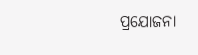ପ୍ରଯୋଜନା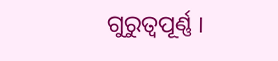ଗୁରୁତ୍ୱପୂର୍ଣ୍ଣ ।